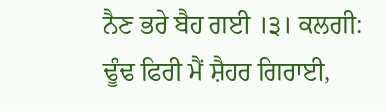ਨੈਣ ਭਰੇ ਬੈਹ ਗਈ ।੩। ਕਲਗੀ:
ਢੂੰਢ ਫਿਰੀ ਮੈਂ ਸ਼ੈਹਰ ਗਿਰਾਈ,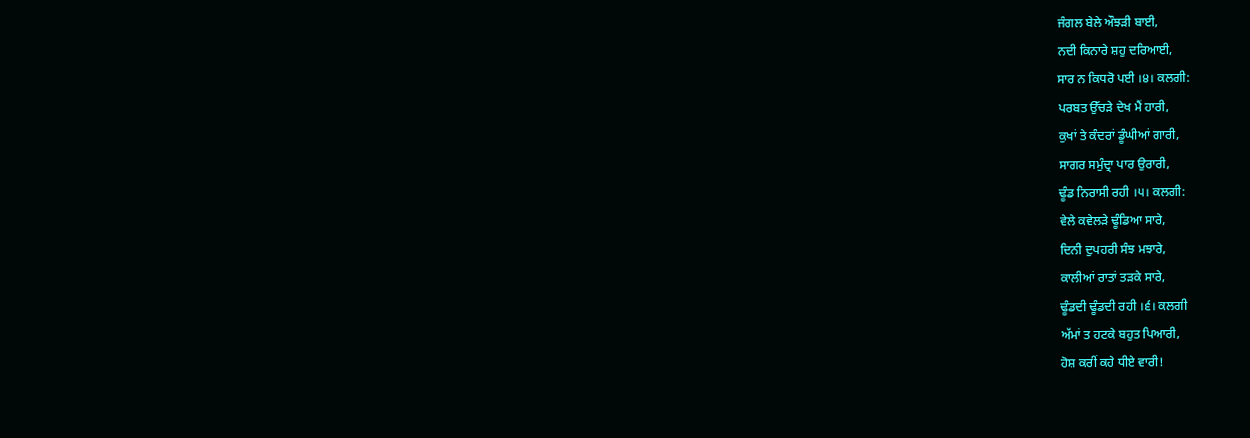ਜੰਗਲ ਬੇਲੇ ਔਝੜੀ ਬਾਈ,
ਨਦੀ ਕਿਨਾਰੇ ਸ਼ਹੁ ਦਰਿਆਈ,
ਸਾਰ ਨ ਕਿਧਰੋ ਪਈ ।੪। ਕਲਗੀ:
ਪਰਬਤ ਉੱਚੜੇ ਦੇਖ ਮੈਂ ਹਾਰੀ,
ਕੁਖਾਂ ਤੇ ਕੰਦਰਾਂ ਡੂੰਘੀਆਂ ਗਾਰੀ,
ਸਾਗਰ ਸਮੁੰਦ੍ਰਾ ਪਾਰ ਉਰਾਰੀ,
ਢੂੰਡ ਨਿਰਾਸੀ ਰਹੀ ।੫। ਕਲਗੀ:
ਵੇਲੇ ਕਵੇਲੜੇ ਢੂੰਡਿਆ ਸਾਰੇ,
ਦਿਨੀ ਦੁਪਹਰੀ ਸੰਝ ਮਝਾਰੇ,
ਕਾਲੀਆਂ ਰਾਤਾਂ ਤੜਕੇ ਸਾਰੇ,
ਢੂੰਡਦੀ ਢੂੰਡਦੀ ਰਹੀ ।੬। ਕਲਗੀ
ਅੱਮਾਂ ਤ ਹਟਕੇ ਬਹੁਤ ਪਿਆਰੀ,
ਹੋਸ਼ ਕਰੀਂ ਕਹੇ ਧੀਏ ਵਾਰੀ!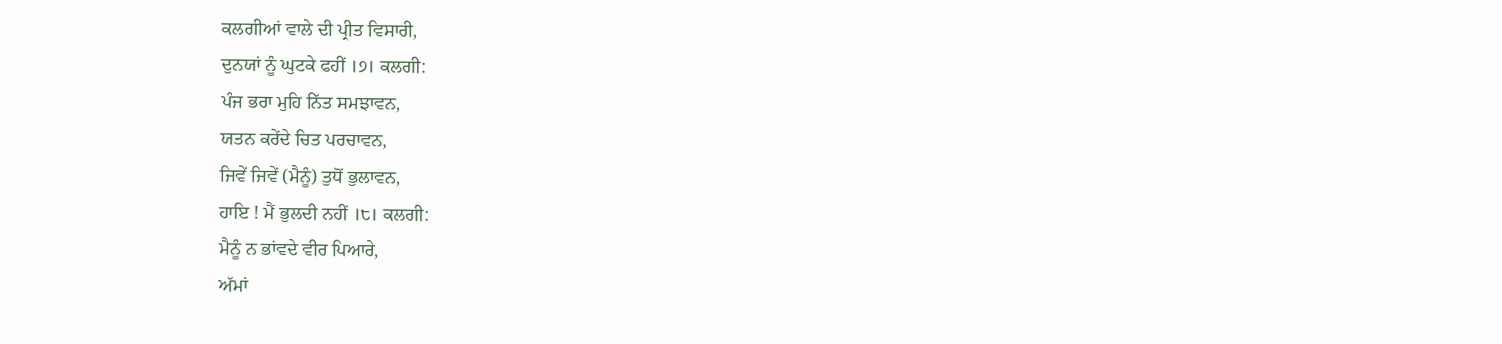ਕਲਗੀਆਂ ਵਾਲੇ ਦੀ ਪ੍ਰੀਤ ਵਿਸਾਰੀ,
ਦੁਨਯਾਂ ਨੂੰ ਘੁਟਕੇ ਫਹੀਂ ।੭। ਕਲਗੀ:
ਪੰਜ ਭਰਾ ਮੁਹਿ ਨਿੱਤ ਸਮਝਾਵਨ,
ਯਤਨ ਕਰੇਂਦੇ ਚਿਤ ਪਰਚਾਵਨ,
ਜਿਵੇਂ ਜਿਵੇਂ (ਮੈਨੂੰ) ਤੁਧੋਂ ਭੁਲਾਵਨ,
ਹਾਇ ! ਮੈਂ ਭੁਲਦੀ ਨਹੀਂ ।੮। ਕਲਗੀ:
ਮੈਨੂੰ ਨ ਭਾਂਵਦੇ ਵੀਰ ਪਿਆਰੇ,
ਅੱਮਾਂ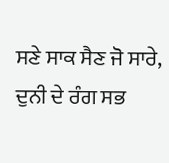ਸਣੇ ਸਾਕ ਸੈਣ ਜੋ ਸਾਰੇ,
ਦੁਨੀ ਦੇ ਰੰਗ ਸਭ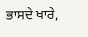ਭਾਸਦੇ ਖਾਰੇ,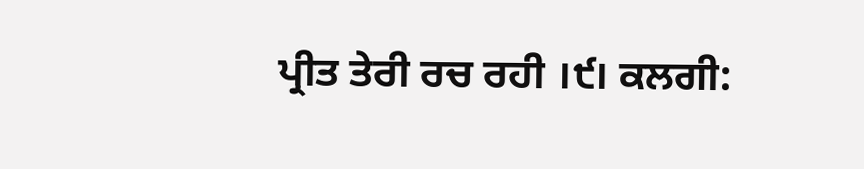ਪ੍ਰੀਤ ਤੇਰੀ ਰਚ ਰਹੀ ।੯। ਕਲਗੀ: